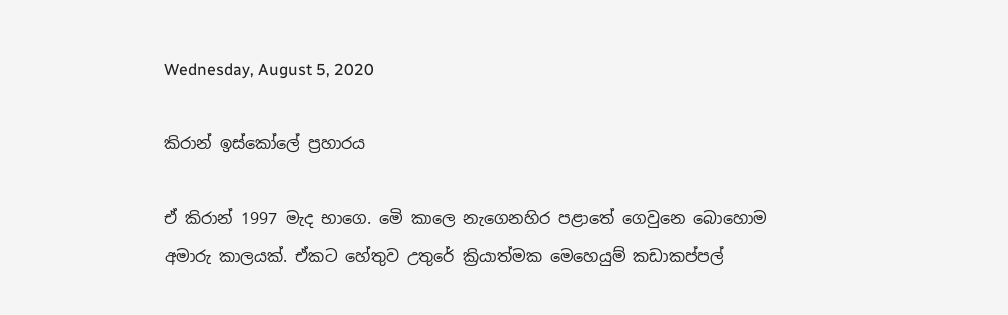Wednesday, August 5, 2020

කිරාන් ඉස්කෝලේ ප්‍රහාරය

ඒ කිරාන් 1997 මැද භාගෙ. මෙි කාලෙ නැගෙනහිර පළාතේ ගෙවුනෙ බොහොම අමාරු කාලයක්. ඒකට හේතුව උතුරේ ක්‍රියාත්මක මෙහෙයුම් කඩාකප්පල්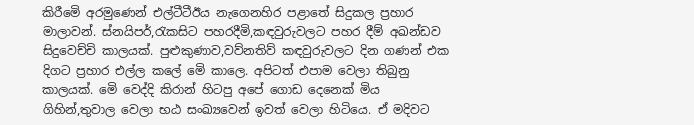කිරීමෙි අරමුණෙන් එල්ටීටීඊය නැගෙනහිර පළාතේ සිදුකල ප්‍රහාර මාලාවන්. ස්නයිපර්,රැකසිට පහරදීමි,කඳවුරුවලට පහර දීම් අඛන්ඩව සිදුවෙච්චි කාලයක්. පුළුකුණාව,වව්නතිව් කඳවුරුවලට දින ගණන් එක දිගට ප්‍රහාර එල්ල කලේ මෙි කාලෙ. අපිටත් එපාම වෙලා තිබුනු කාලයක්. මෙි වෙද්දි කිරාන් හිටපු අපේ ගොඩ දෙනෙක් මිය ගිහින්,තුවාල වෙලා භඨ සංඛ්‍යවෙන් ඉවත් වෙලා හිටියෙ. ඒ මදිවට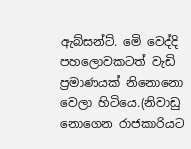ඇබ්සන්ට්. මෙි වෙද්දි පහලොවකටත් වැඩි ප්‍රමාණයක් නිනොනො වෙලා හිටියෙ.(නිවාඩු නොගෙන රාජකාරියට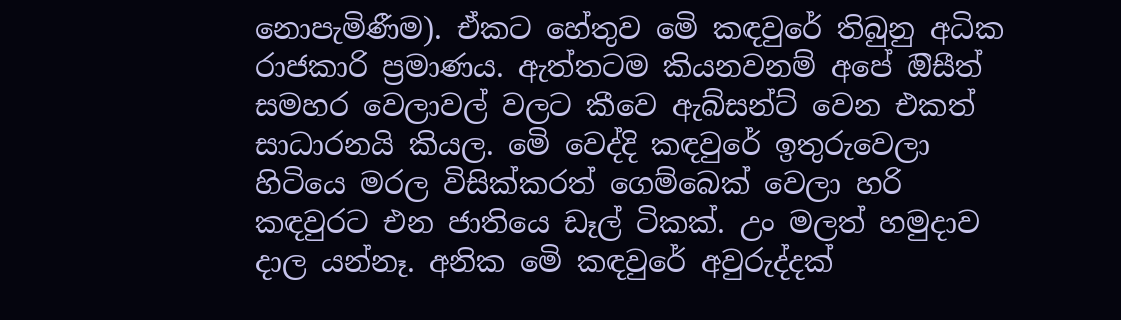නොපැමිණීම). ඒකට හේතුව මෙි කඳවුරේ තිබුනු අධික රාජකාරි ප්‍රමාණය. ඇත්තටම කියනවනම් අපේ ඔිසීත් සමහර වෙලාවල් වලට කීවෙ ඇබ්සන්ට් වෙන එකත් සාධාරනයි කියල. මෙි වෙද්දි කඳවුරේ ඉතුරුවෙලා හිටියෙ මරල විසික්කරත් ගෙම්බෙක් වෙලා හරි කඳවුරට එන ජාතියෙ ඩෑල් ටිකක්. උං මලත් හමුදාව දාල යන්නෑ. අනික මෙි කඳවුරේ අවුරුද්දක්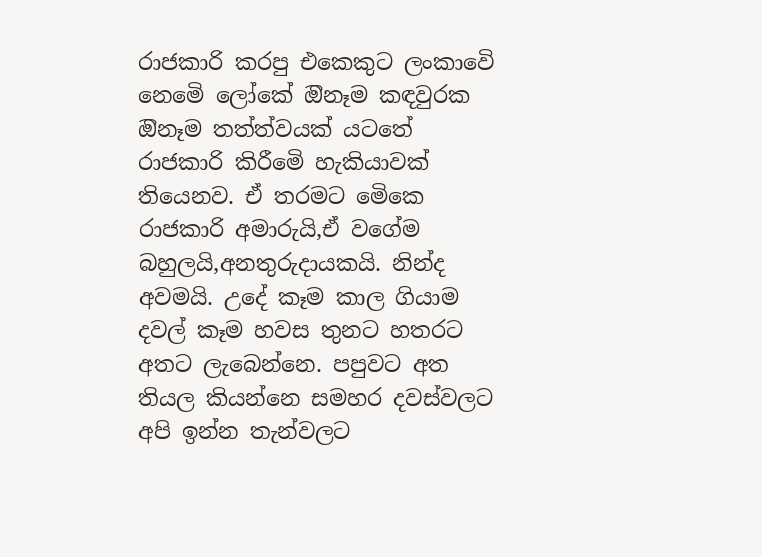රාජකාරි කරපු එකෙකුට ලංකාවෙි නෙමෙි ලෝකේ ඔිනෑම කඳවුරක ඔිනෑම තත්ත්වයක් යටතේ රාජකාරි කිරීමෙි හැකියාවක් තියෙනව. ඒ තරමට මෙිකෙ රාජකාරි අමාරුයි,ඒ වගේම බහුලයි,අනතුරුදායකයි. නින්ද අවමයි. උදේ කෑම කාල ගියාම දවල් කෑම හවස තුනට හතරට අතට ලැබෙන්නෙ. පපුවට අත තියල කියන්නෙ සමහර දවස්වලට අපි ඉන්න තැන්වලට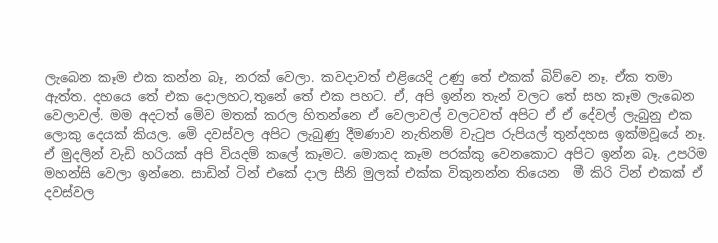ලැබෙන කෑම එක කන්න බෑ, නරක් වෙලා. කවදාවත් එළියෙදි උණු තේ එකක් බිව්වෙ නෑ. ඒක තමා ඇත්ත. දහයෙ තේ එක දොලහට,තුනේ තේ එක පහට. ඒ, අපි ඉන්න තැන් වලට තේ සහ කෑම ලැබෙන වෙලාවල්. මම අදටත් මෙිව මතක් කරල හිතන්නෙ ඒ වෙලාවල් වලටවත් අපිට ඒ ඒ දේවල් ලැබුනු එක ලොකු දෙයක් කියල. මෙි දවස්වල අපිට ලැබුණු දීමණාව නැතිනම් වැටුප රුපියල් තුන්දහස ඉක්මවූයේ නෑ. ඒ මුදලින් වැඩි හරියක් අපි වියදම් කලේ කෑමට. මොකද කෑම පරක්කු වෙනකොට අපිට ඉන්න බෑ. උපරිම මහන්සි වෙලා ඉන්නෙ. සාඩින් ටින් එකේ දාල සීනි මුලක් එක්ක විකුනන්න තියෙන  මී කිරි ටින් එකක් ඒ දවස්වල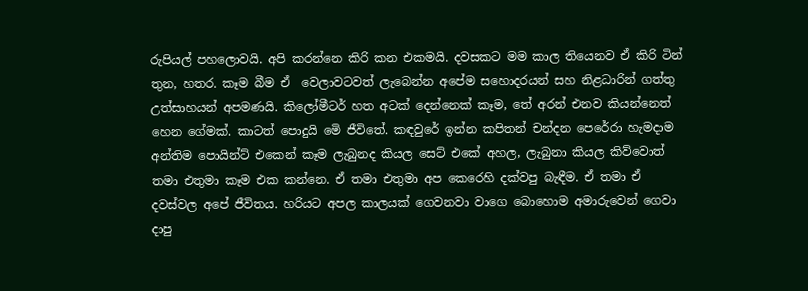රුපියල් පහලොවයි. අපි කරන්නෙ කිරි කන එකමයි. දවසකට මම කාල තියෙනව ඒ කිරි ටින් තුන, හතර. කෑම බීම ඒ  වෙලාවටවත් ලැබෙන්න අපේම සහොදරයන් සහ නිළධාරින් ගත්තු උත්සාහයන් අපමණයි. කිලෝමීටර් හත අටක් දෙන්නෙක් කෑම, තේ අරන් එනව කියන්නෙත් හෙන ගේමක්. කාටත් පොදුයි මෙි ජීවිතේ. කඳවුරේ ඉන්න කපිතන් චන්දන පෙරේරා හැමදාම අන්තිම පොයින්ට් එකෙන් කෑම ලැබුනද කියල සෙට් එකේ අහල, ලැබුනා කියල කිව්වොත් තමා එතුමා කෑම එක කන්නෙ. ඒ තමා එතුමා අප කෙරෙහි දක්වපු බැඳීම. ඒ තමා ඒ දවස්වල අපේ ජීවිතය. හරියට අපල කාලයක් ගෙවනවා වාගෙ බොහොම අමාරුවෙන් ගෙවා දාපු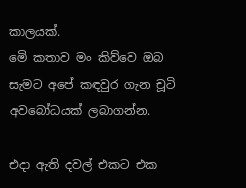කාලයක්.
මෙි කතාව මං කිව්වෙ ඔබ සැමට අපේ කඳවුර ගැන චූටි අවබෝධයක් ලබාගන්න.

එදා ඇති දවල් එකට එක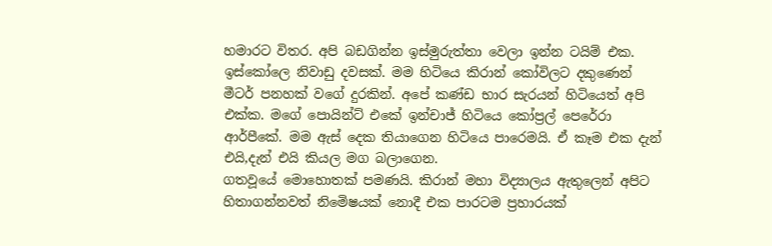හමාරට විතර. අපි බඩගින්න ඉස්මුරුත්තා වෙලා ඉන්න ටයිම් එක. ඉස්කෝලෙ නිවාඩු දවසක්. මම හිටියෙ කිරාන් කෝවිලට දකුණෙන් මීටර් පනහක් වගේ දුරකින්. අපේ කණ්ඩ භාර සැරයන් හිටියෙත් අපි එක්ක. මගේ පොයින්ට් එකේ ඉන්චාජ් හිටියෙ කෝප්‍රල් පෙරේරා ආර්පීකේ. මම ඇස් දෙක තියාගෙන හිටියෙ පාරෙමයි. ඒ කෑම එක දැන් එයි,දැන් එයි කියල මග බලාගෙන.
ගතවූයේ මොහොතක් පමණයි. කිරාන් මහා විද්‍යාලය ඇතුලෙන් අපිට හිතාගන්නවත් නිමෙිෂයක් නොදී එක පාරටම ප්‍රහාරයක්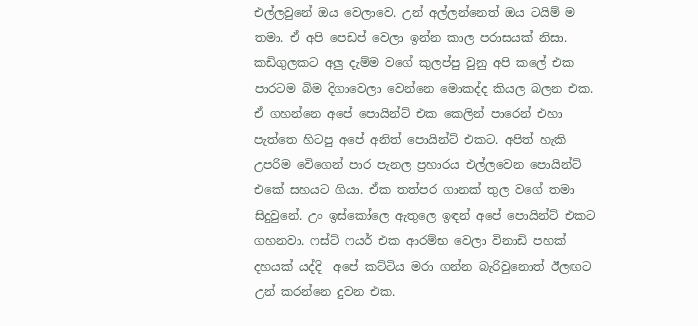එල්ලවුනේ ඔය වෙලාවෙ. උන් අල්ලන්නෙත් ඔය ටයිම් ම තමා. ඒ අපි පෙඩප් වෙලා ඉන්න කාල පරාසයක් නිසා. කඩිගුලකට අලු දැම්ම වගේ කුලප්පු වුනු අපි කලේ එක පාරටම බිම දිගාවෙලා වෙන්නෙ මොකද්ද කියල බලන එක.
ඒ ගහන්නෙ අපේ පොයින්ට් එක කෙලින් පාරෙන් එහා පැත්තෙ හිටපු අපේ අනිත් පොයින්ට් එකට. අපිත් හැකි උපරිම වෙිගෙන් පාර පැනල ප්‍රහාරය එල්ලවෙන පොයින්ට් එකේ සහයට ගියා. ඒක තත්පර ගානක් තුල වගේ තමා සිදුවුනේ. උං ඉස්කෝලෙ ඇතුලෙ ඉඳන් අපේ පොයින්ට් එකට ගහනවා. ෆස්ට් ෆයර් එක ආරම්භ වෙලා විනාඩි පහක් දහයක් යද්දි  අපේ කට්ටිය මරා ගන්න බැරිවුනොත් ඊලඟට උන් කරන්නෙ දුවන එක.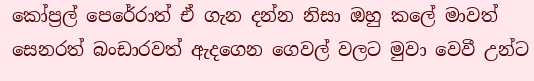කෝප්‍රල් පෙරේරාත් ඒ ගැන දන්න නිසා ඔහු කලේ මාවත්  සෙනරත් බංඩාරවත් ඇදගෙන ගෙවල් වලට මුවා වෙවී උන්ට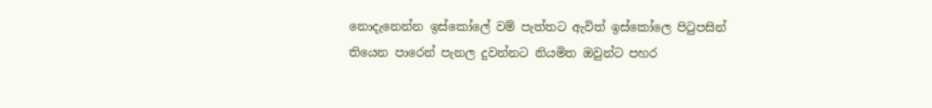නොදැනෙන්න ඉස්කෝලේ වම් පැත්තට ඇවිත් ඉස්කෝලෙ පිටුපසින් තියෙන පාරෙන් පැනල දුවන්නට නියමිත ඔවුන්ට පහර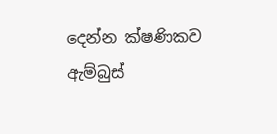දෙන්න ක්ෂණිකව ඇම්බුස්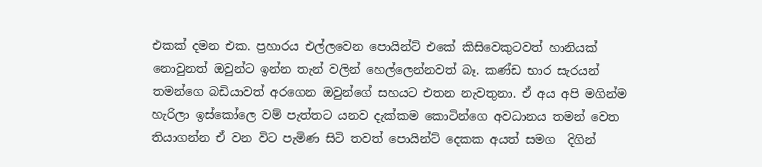එකක් දමන එක. ප්‍රහාරය එල්ලවෙන පොයින්ට් එකේ කිසිවෙකුටවත් හානියක් නොවුනත් ඔවුන්ට ඉන්න තැන් වලින් හෙල්ලෙන්නවත් බෑ. කණ්ඩ භාර සැරයන් තමන්ගෙ බඩියාවත් අරගෙන ඔවුන්ගේ සහයට එතන නැවතුනා. ඒ අය අපි මගින්ම හැරිලා ඉස්කෝලෙ වම් පැත්තට යනව දැක්කම කොටින්ගෙ අවධානය තමන් වෙත තියාගන්න ඒ වන විට පැමිණ සිටි තවත් පොයින්ට් දෙකක අයත් සමග  දිගින්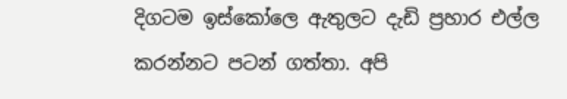දිගටම ඉස්කෝලෙ ඇතුලට දැඩි ප්‍රහාර එල්ල කරන්නට පටන් ගත්තා. අපි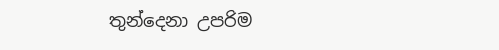තුන්දෙනා උපරිම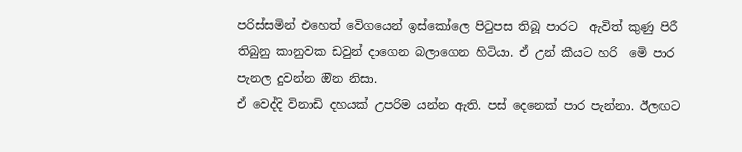පරිස්සමින් එහෙත් වෙිගයෙන් ඉස්කෝලෙ පිටුපස තිබූ පාරට  ඇවිත් කුණු පිරී තිබුනු කානුවක ඩවුන් දාගෙන බලාගෙන හිටියා. ඒ උන් කීයට හරි  මෙි පාර පැනල දුවන්න ඔින නිසා.
ඒ වෙද්දි විනාඩි දහයක් උපරිම යන්න ඇති. පස් දෙනෙක් පාර පැන්නා. ඊලඟට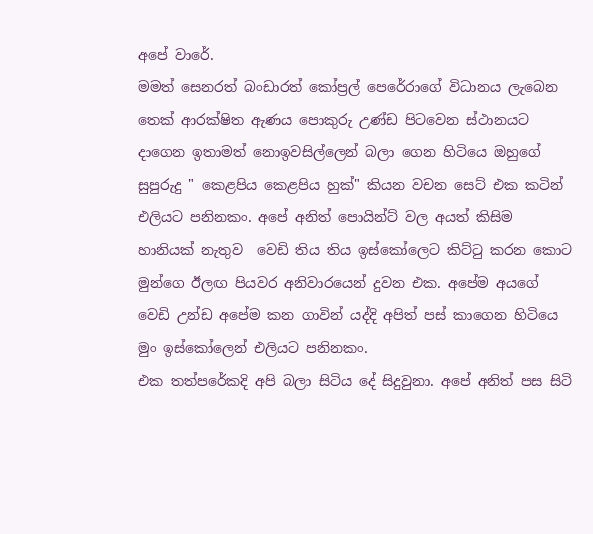අපේ වාරේ.
මමත් සෙනරත් බංඩාරත් කෝප්‍රල් පෙරේරාගේ විධානය ලැබෙන තෙක් ආරක්ෂිත ඇණය පොකුරු උණ්ඩ පිටවෙන ස්ථානයට දාගෙන ඉතාමත් නොඉවසිල්ලෙන් බලා ගෙන හිටියෙ ඔහුගේ සුපුරුදු " කෙළපිය කෙළපිය හුක්" කියන වචන සෙට් එක කටින් එලියට පනිනකං. අපේ අනිත් පොයින්ට් වල අයත් කිසිම හානියක් නැතුව  වෙඩි තිය තිය ඉස්කෝලෙට කිට්ටු කරන කොට මුන්ගෙ ඊලඟ පියවර අනිවාරයෙන් දුවන එක. අපේම අයගේ වෙඩි උන්ඩ අපේම කන ගාවින් යද්දි අපිත් පස් කාගෙන හිටියෙ මුං ඉස්කෝලෙන් එලියට පනිනකං.
එක තත්පරේකදි අපි බලා සිටිය දේ සිදුවුනා. අපේ අනිත් පස සිටි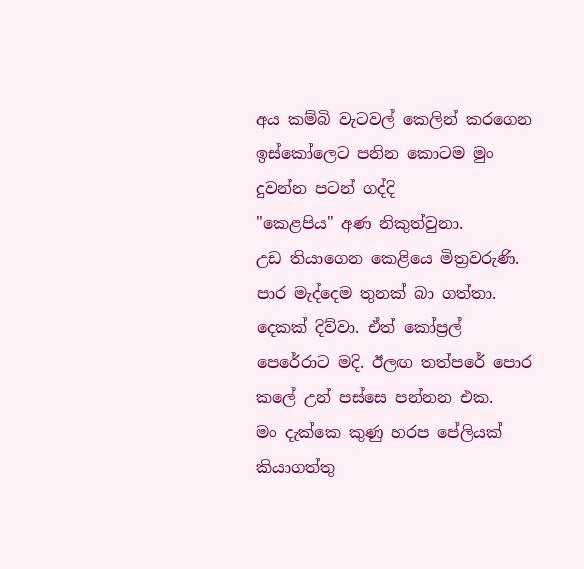අය කම්බි වැටවල් කෙලින් කරගෙන ඉස්කෝලෙට පනින කොටම මුං දුවන්න පටන් ගද්දි
"කෙළපිය" අණ නිකුත්වුනා.
උඩ තියාගෙන කෙළියෙ මිත්‍රවරුණි. පාර මැද්දෙම තුනක් බා ගත්තා. දෙකක් දිව්වා. ඒත් කෝප්‍රල් පෙරේරාට මදි. ඊලඟ තත්පරේ පොර කලේ උන් පස්සෙ පන්නන එක.
මං දැක්කෙ කුණු හරප පේලියක් කියාගත්තු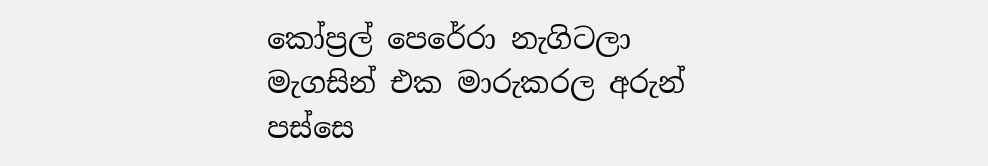කෝප්‍රල් පෙරේරා නැගිටලා මැගසින් එක මාරුකරල අරුන් පස්සෙ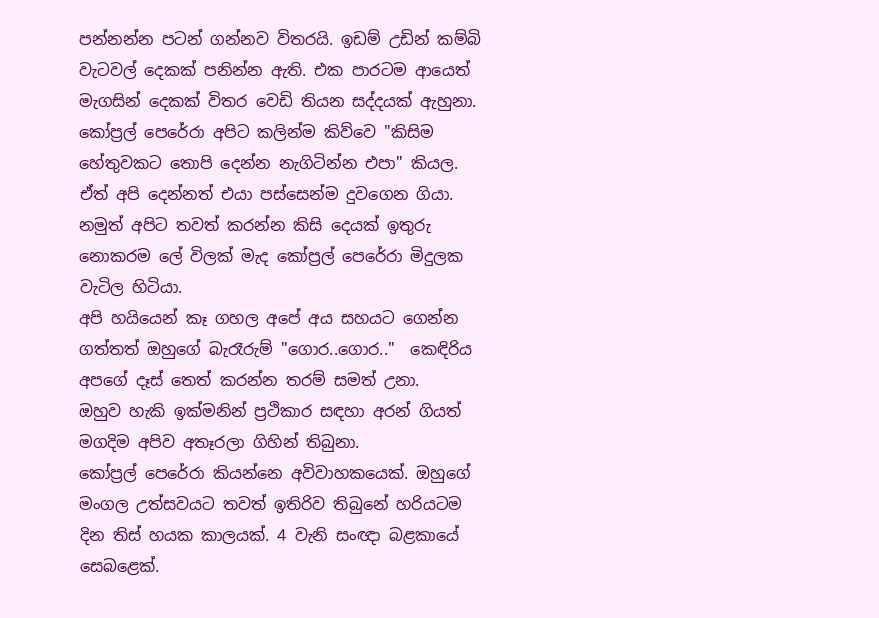පන්නන්න පටන් ගන්නව විතරයි. ඉඩම් උඩින් කම්බි වැටවල් දෙකක් පනින්න ඇති. එක පාරටම ආයෙත් මැගසින් දෙකක් විතර වෙඩි තියන සද්දයක් ඇහුනා. කෝප්‍රල් පෙරේරා අපිට කලින්ම කිව්වෙ "කිසිම හේතුවකට තොපි දෙන්න නැගිටින්න එපා" කියල. ඒත් අපි දෙන්නත් එයා පස්සෙන්ම දුවගෙන ගියා.
නමුත් අපිට තවත් කරන්න කිසි දෙයක් ඉතුරු නොකරම ලේ විලක් මැද කෝප්‍රල් පෙරේරා මිදුලක වැටිල හිටියා.
අපි හයියෙන් කෑ ගහල අපේ අය සහයට ගෙන්න ගත්තත් ඔහුගේ බැරෑරුම් "ගොර..ගොර.."  කෙඳිරිය අපගේ දෑස් තෙත් කරන්න තරම් සමත් උනා.
ඔහුව හැකි ඉක්මනින් ප්‍රථිකාර සඳහා අරන් ගියත් මගදිම අපිව අතෑරලා ගිහින් තිබුනා.
කෝප්‍රල් පෙරේරා කියන්නෙ අවිවාහකයෙක්. ඔහුගේ මංගල උත්සවයට තවත් ඉතිරිව තිබුනේ හරියටම දින තිස් හයක කාලයක්. 4 වැනි සංඥා බළකායේ සෙබළෙක්.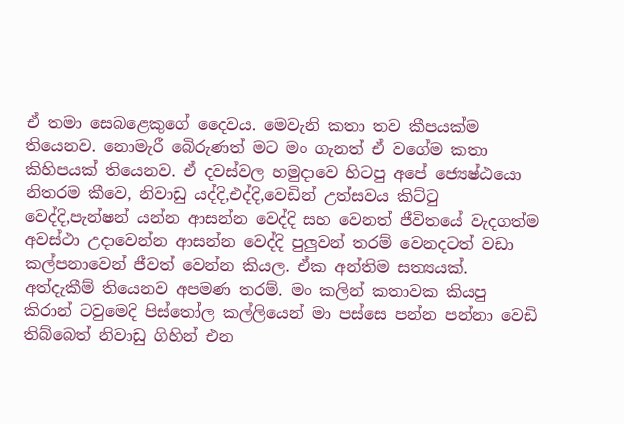ඒ තමා සෙබළෙකුගේ දෛවය. මෙවැනි කතා තව කීපයක්ම තියෙනව. නොමැරී බෙිරුණත් මට මං ගැනත් ඒ වගේම කතා කිහිපයක් තියෙනව. ඒ දවස්වල හමුදාවෙ හිටපු අපේ ජ්‍යෙෂ්ඨයො නිතරම කීවෙ, නිවාඩු යද්දි,එද්දි,වෙඩින් උත්සවය කිට්ටු වෙද්දි,පැන්ෂන් යන්න ආසන්න වෙද්දි සහ වෙනත් ජීවිතයේ වැදගත්ම අවස්ථා උදාවෙන්න ආසන්න වෙද්දි පුලුවන් තරම් වෙනදටත් වඩා කල්පනාවෙන් ජීවත් වෙන්න කියල. ඒක අන්තිම සත්‍යයක්. අත්දැකීම් තියෙනව අපමණ තරම්. මං කලින් කතාවක කියපු කිරාන් ටවුමෙදි පිස්තෝල කල්ලියෙන් මා පස්සෙ පන්න පන්නා වෙඩි තිබ්බෙත් නිවාඩු ගිහින් එන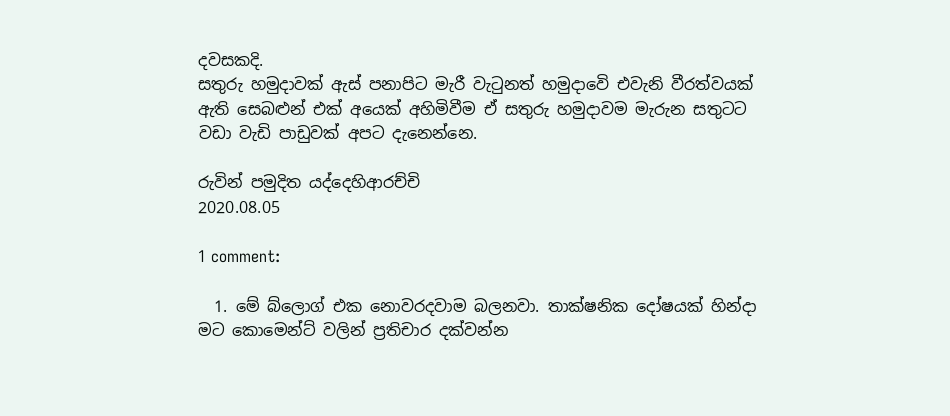දවසකදි.
සතුරු හමුදාවක් ඇස් පනාපිට මැරී වැටුනත් හමුදාවෙි එවැනි වීරත්වයක් ඇති සෙබළුන් එක් අයෙක් අහිමිවීම ඒ සතුරු හමුදාවම මැරුන සතුටට වඩා වැඩි පාඩුවක් අපට දැනෙන්නෙ.

රුවින් පමුදිත යද්දෙහිආරච්චි
2020.08.05

1 comment:

  1. මේ බ්ලොග් එක නොවරදවාම බලනවා. තාක්ෂනික දෝෂයක් හින්දා මට කොමෙන්ට් වලින් ප්‍රතිචාර දක්වන්න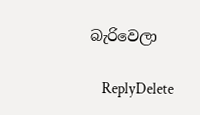බැරිවෙලා

    ReplyDelete